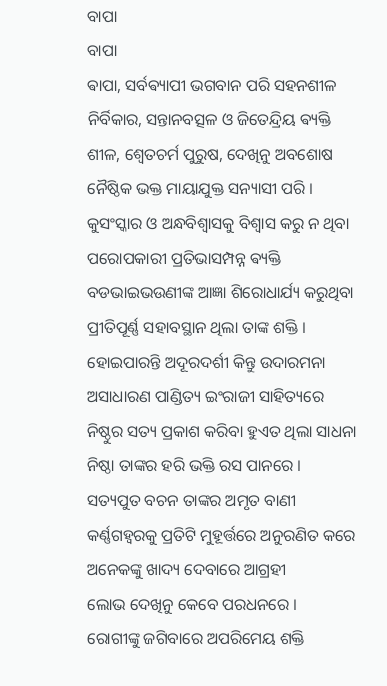ବାପା
ବାପା
ଵାପା, ସର୍ବଵ୍ୟାପୀ ଭଗବାନ ପରି ସହନଶୀଳ
ନିର୍ବିକାର, ସନ୍ତାନବତ୍ସଳ ଓ ଜିତେନ୍ଦ୍ରିୟ ଵ୍ୟକ୍ତି
ଶୀଳ, ଶ୍ଵେତଚର୍ମ ପୁରୁଷ, ଦେଖିନୁ ଅବଶୋଷ
ନୈଷ୍ଠିକ ଭକ୍ତ ମାୟାଯୁକ୍ତ ସନ୍ୟାସୀ ପରି ।
କୁସଂସ୍କାର ଓ ଅନ୍ଧବିଶ୍ୱାସକୁ ବିଶ୍ୱାସ କରୁ ନ ଥିବା
ପରୋପକାରୀ ପ୍ରତିଭାସମ୍ପନ୍ନ ଵ୍ୟକ୍ତି
ବଡଭାଇଭଉଣୀଙ୍କ ଆଜ୍ଞା ଶିରୋଧାର୍ଯ୍ୟ କରୁଥିବା
ପ୍ରୀତିପୂର୍ଣ୍ଣ ସହାବସ୍ଥାନ ଥିଲା ତାଙ୍କ ଶକ୍ତି ।
ହୋଇପାରନ୍ତି ଅଦୂରଦର୍ଶୀ କିନ୍ତୁ ଉଦାରମନା
ଅସାଧାରଣ ପାଣ୍ଡିତ୍ୟ ଇଂରାଜୀ ସାହିତ୍ୟରେ
ନିଷ୍ଠୁର ସତ୍ୟ ପ୍ରକାଶ କରିବା ହୁଏତ ଥିଲା ସାଧନା
ନିଷ୍ଠା ତାଙ୍କର ହରି ଭକ୍ତି ରସ ପାନରେ ।
ସତ୍ୟପୁତ ବଚନ ତାଙ୍କର ଅମୃତ ବାଣୀ
କର୍ଣ୍ଣଗହ୍ଵରକୁ ପ୍ରତିଟି ମୁହୂର୍ତ୍ତରେ ଅନୁରଣିତ କରେ
ଅନେକଙ୍କୁ ଖାଦ୍ୟ ଦେବାରେ ଆଗ୍ରହୀ
ଲୋଭ ଦେଖିନୁ କେବେ ପରଧନରେ ।
ରୋଗୀଙ୍କୁ ଜଗିବାରେ ଅପରିମେୟ ଶକ୍ତି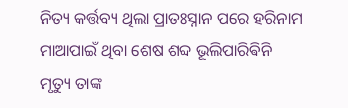ନିତ୍ୟ କର୍ତ୍ତବ୍ୟ ଥିଲା ପ୍ରାତଃସ୍ନାନ ପରେ ହରିନାମ
ମାଆପାଇଁ ଥିବା ଶେଷ ଶବ୍ଦ ଭୂଲିପାରିଵିନି
ମୃତ୍ୟୁ ତାଙ୍କ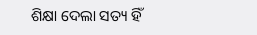ଶିକ୍ଷା ଦେଲା ସତ୍ୟ ହିଁ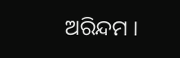ଅରିନ୍ଦମ ।